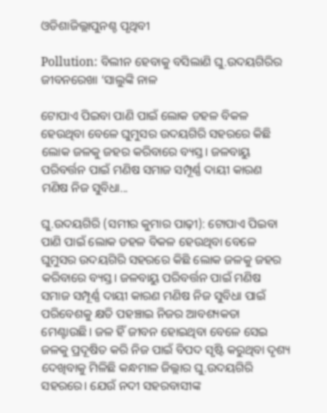ଓଡିଶାଜିଲ୍ଲାପୁନଶ୍ଚ ପୃଥିବୀ

Pollution: ବିଲୀନ ହେବାକୁ ବସିଲାଣି ଘୁ.ଉଦୟଗିରିର ଜୀବନରେଖା ‘ସାଲୁଙ୍କି ନାଳ

ଟୋପାଏ ପିଇବା ପାଣି ପାଇଁ ଲୋକ ଡହଳ ବିକଳ ହେଉଥିବା ବେଳେ ଘୁମୁସର ଉଦୟଗିରି ସହରରେ କିଛି ଲୋକ ଜଳକୁ ଜହର କରିବାରେ ବ୍ୟସ୍ତ। ଜଳବାୟୁ ପରିବର୍ତ୍ତନ ପାଇଁ ମଣିଷ ସମାଜ ସମ୍ପୂର୍ଣ୍ଣ ଦାୟୀ କାରଣ ମଣିଷ ନିଜ ସୁବିଧା...

ଘୁ.ଉଦୟଗିରି (ସମୀର କୁମାର ପାଢ଼ୀ): ଟୋପାଏ ପିଇବା ପାଣି ପାଇଁ ଲୋକ ଡହଳ ବିକଳ ହେଉଥିବା ବେଳେ ଘୁମୁସର ଉଦୟଗିରି ସହରରେ କିଛି ଲୋକ ଜଳକୁ ଜହର କରିବାରେ ବ୍ୟସ୍ତ। ଜଳବାୟୁ ପରିବର୍ତ୍ତନ ପାଇଁ ମଣିଷ ସମାଜ ସମ୍ପୂର୍ଣ୍ଣ ଦାୟୀ କାରଣ ମଣିଷ ନିଜ ସୁବିଧା ପାଇଁ ପରିବେଶକୁ କ୍ଷତି ପହଞ୍ଚାଇ ନିଜର ଆବଶ୍ୟକତା ମେଣ୍ଟାଉଛି। ଜଳ ହିଁ ଜୀବନ ହୋଇଥିବା ବେଳେ ସେଇ ଜଳକୁ ପ୍ରଦୂଷିତ କରି ନିଜ ପାଇଁ ବିପଦ ସୃଷ୍ଟି କରୁଥିବା ଦୃଶ୍ୟ ଦେଖିବାକୁ ମିଳିଛି କନ୍ଧମାଳ ଜିଲ୍ଲାର ଘୁ.ଉଦୟଗିରି ସହରରେ। ଯେଉଁ ନଦୀ ସହରବାସୀଙ୍କ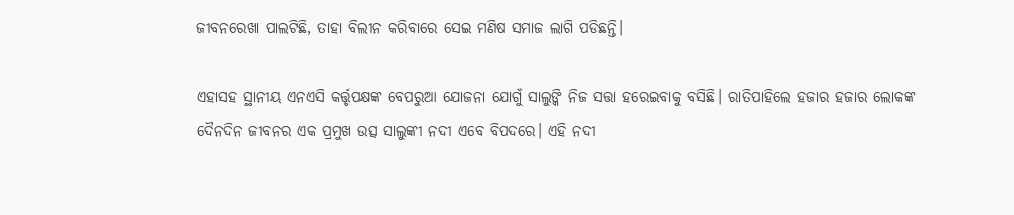ଜୀବନରେଖା ପାଲଟିଛି, ତାହା ବିଲୀନ କରିବାରେ ସେଇ ମଣିଷ ସମାଜ ଲାଗି ପଡିଛନ୍ତି।

ଏହାସହ ସ୍ଥାନୀୟ ଏନଏସି କର୍ତ୍ତୃପକ୍ଷଙ୍କ ବେପରୁଆ ଯୋଜନା ଯୋଗୁଁ ସାଲୁଙ୍କି ନିଜ ସତ୍ତା ହରେଇବାକୁ ବସିଛି। ରାତିପାହିଲେ ହଜାର ହଜାର ଲୋକଙ୍କ ଦୈନଦିନ ଜୀବନର ଏକ ପ୍ରମୁଖ ଉତ୍ସ ସାଲୁଙ୍କୀ ନଦୀ ଏବେ ବିପଦରେ। ଏହି ନଦୀ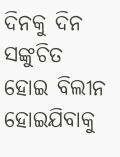ଦିନକୁ ଦିନ ସଙ୍କୁଚିତ ହୋଇ ବିଲୀନ ହୋଇଯିବାକୁ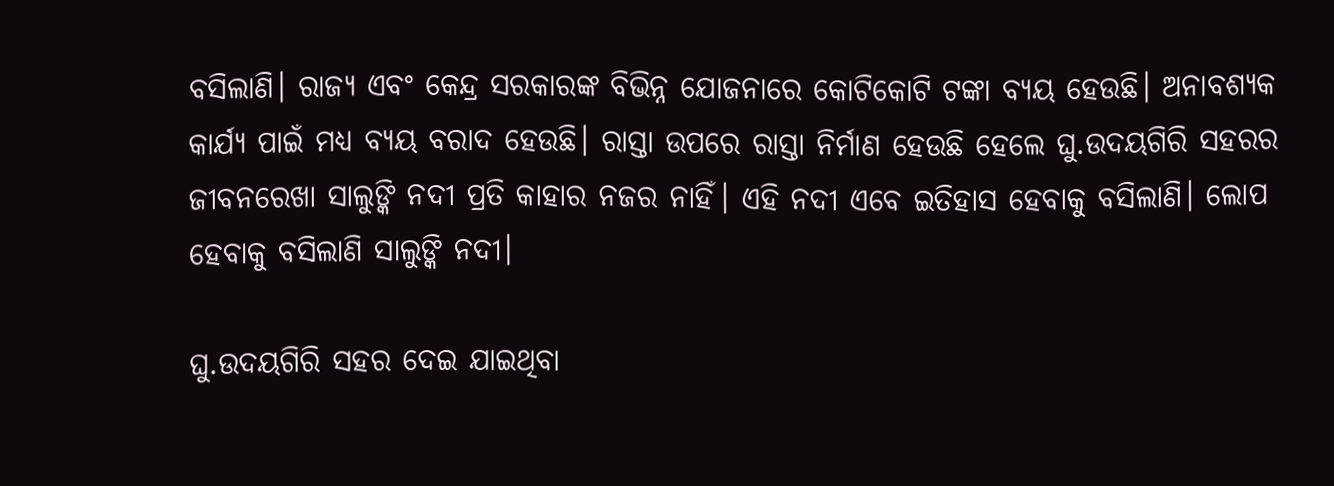ବସିଲାଣି। ରାଜ୍ୟ ଏବଂ କେନ୍ଦ୍ର ସରକାରଙ୍କ ବିଭିନ୍ନ ଯୋଜନାରେ କୋଟିକୋଟି ଟଙ୍କା ବ୍ୟୟ ହେଉଛି। ଅନାବଶ୍ୟକ କାର୍ଯ୍ୟ ପାଇଁ ମଧ୍ୟ ବ୍ୟୟ ବରାଦ ହେଉଛି। ରାସ୍ତା ଉପରେ ରାସ୍ତା ନିର୍ମାଣ ହେଉଛି ହେଲେ ଘୁ.ଉଦୟଗିରି ସହରର ଜୀବନରେଖା ସାଲୁଙ୍କି ନଦୀ ପ୍ରତି କାହାର ନଜର ନାହିଁ। ଏହି ନଦୀ ଏବେ ଇତିହାସ ହେବାକୁ ବସିଲାଣି। ଲୋପ ହେବାକୁ ବସିଲାଣି ସାଲୁଙ୍କି ନଦୀ।

ଘୁ.ଉଦୟଗିରି ସହର ଦେଇ ଯାଇଥିବା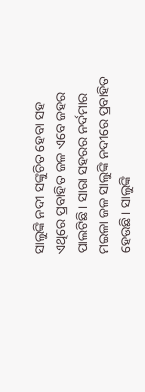ସାଲୁଙ୍କି ନଦୀ ସଙ୍କୁଚିତ ହେବା ସହ ଏଥିରେ ପ୍ରବାହିତ ଜଳ ଏବେ ଜହର ପାଲଟିଛି। ସାରା ସହରର ନର୍ଦମାର ମଇଳା ଜଳ ସାଲୁଙ୍କି ନଦୀରେ ପ୍ରବାହିତ ହେଉଛି। ସାଲୁଙ୍କି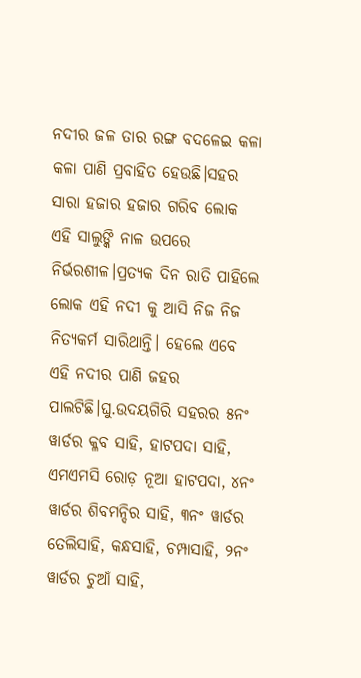ନଦୀର ଜଳ ତାର ରଙ୍ଗ ବଦଳେଇ କଳା କଳା ପାଣି ପ୍ରବାହିତ ହେଉଛି।ସହର ସାରା ହଜାର ହଜାର ଗରିବ ଲୋକ ଏହି ସାଲୁଙ୍କି ନାଳ ଉପରେ ନିର୍ଭରଶୀଳ।ପ୍ରତ୍ୟକ ଦିନ ରାତି ପାହିଲେ ଲୋକ ଏହି ନଦୀ କୁ ଆସି ନିଜ ନିଜ ନିତ୍ୟକର୍ମ ସାରିଥାନ୍ତି। ହେଲେ ଏବେ ଏହି ନଦୀର ପାଣି ଜହର ପାଲଟିଛି।ଘୁ.ଉଦୟଗିରି ସହରର ୫ନଂ ୱାର୍ଡର କ୍ଳବ ସାହି, ହାଟପଦା ସାହି, ଏମଏମସି ରୋଡ଼ ନୂଆ ହାଟପଦା, ୪ନଂ ୱାର୍ଡର ଶିବମନ୍ଦିର ସାହି, ୩ନଂ ୱାର୍ଡର ତେଲିସାହି, କନ୍ଧସାହି, ଚମ୍ପାସାହି, ୨ନଂ ୱାର୍ଡର ଚୁଆଁ ସାହି,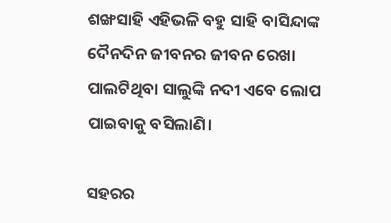ଶଙ୍ଖସାହି ଏହିଭଳି ବହୁ ସାହି ବାସିନ୍ଦାଙ୍କ ଦୈନଦିନ ଜୀବନର ଜୀବନ ରେଖା ପାଲଟିଥିବା ସାଲୁଙ୍କି ନଦୀ ଏବେ ଲୋପ ପାଇବାକୁ ବସିଲାଣି।

ସହରର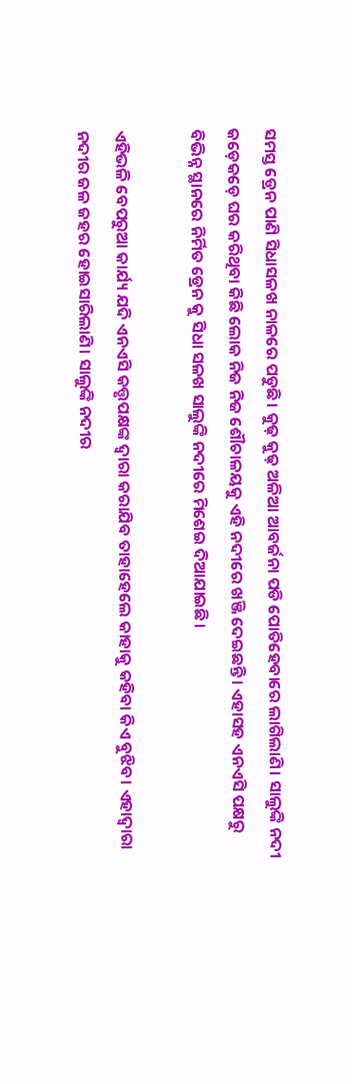ସମସ୍ତ ଡ୍ରେନ ପାଣି ସିଧାସଳଖ ନାଳରେ ପଡୁଛି। କୁଢ଼ କୁଢ଼ ଅଳିଆ ଆବର୍ଜନା ପଡି ପୋତିହେବାରେ ଲାଗିଲାଣି। ସାଲୁଙ୍କି ନଦୀ କଡ଼େକଡ଼େ ଘର କରିଥିବା କିଛି ଲୋକ ନିଜ ନିଜ ଶୌଚାଳୟକୁ ଏହି ନଦୀରେ ଖଞ୍ଜି ଦେଇଛନ୍ତି। ଏହାସହ ଏନଏସି ପକ୍ଷରୁ ବିଭିନ୍ନ ସ୍ଥାନରେ ନିର୍ମିତ ଡ୍ରେନ କୁ ସିଧା ସଳଖ ସାଲୁଙ୍କି ନଦୀରେ ମିଶେଇ ଦିଆଯାଇଛି।

ଏହିଭଳି ବେପରୁଆ କାର୍ଯ୍ୟ ଯଦି ଏନଏସି କତ୍ତୃପକ୍ଷଙ୍କ ଦ୍ୱାରା କରାଯିବ ତାହାହେଲେ କାହାକୁ କହିବା କିଏ ବୁଝିବ। ଏହାଦ୍ୱାରା ନଦୀର ଜଳ ଜହର ହୋଇସାରିଲାଣି। ସାଲୁଙ୍କି ନଦୀର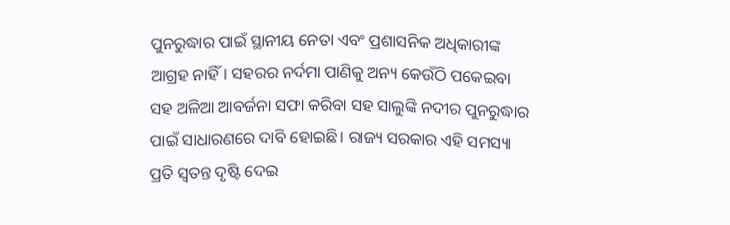ପୁନରୁଦ୍ଧାର ପାଇଁ ସ୍ଥାନୀୟ ନେତା ଏବଂ ପ୍ରଶାସନିକ ଅଧିକାରୀଙ୍କ ଆଗ୍ରହ ନାହିଁ। ସହରର ନର୍ଦମା ପାଣିକୁ ଅନ୍ୟ କେଉଁଠି ପକେଇବା ସହ ଅଳିଆ ଆବର୍ଜନା ସଫା କରିବା ସହ ସାଲୁଙ୍କି ନଦୀର ପୁନରୁଦ୍ଧାର ପାଇଁ ସାଧାରଣରେ ଦାବି ହୋଇଛି। ରାଜ୍ୟ ସରକାର ଏହି ସମସ୍ୟା ପ୍ରତି ସ୍ବତନ୍ତ ଦୃଷ୍ଟି ଦେଇ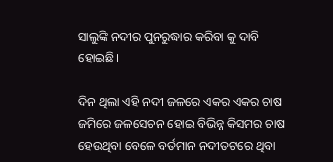ସାଲୁଙ୍କି ନଦୀର ପୁନରୁଦ୍ଧାର କରିବା କୁ ଦାବି ହୋଇଛି।

ଦିନ ଥିଲା ଏହି ନଦୀ ଜଳରେ ଏକର ଏକର ଚାଷ ଜମିରେ ଜଳସେଚନ ହୋଇ ବିଭିନ୍ନ କିସମର ଚାଷ ହେଉଥିବା ବେଳେ ବର୍ତମାନ ନଦୀତଟରେ ଥିବା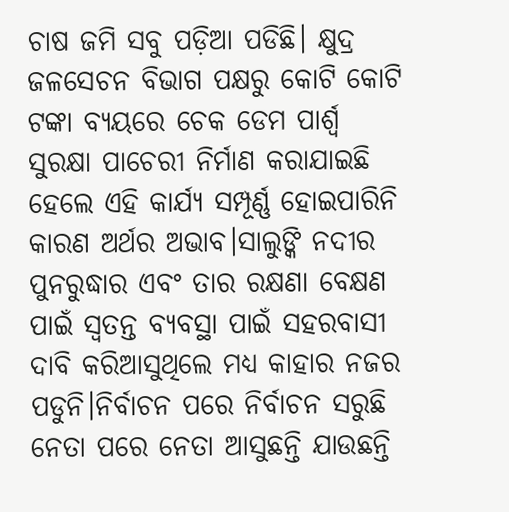ଚାଷ ଜମି ସବୁ ପଡ଼ିଆ ପଡିଛି। କ୍ଷୁଦ୍ର ଜଳସେଚନ ବିଭାଗ ପକ୍ଷରୁ କୋଟି କୋଟି ଟଙ୍କା ବ୍ୟୟରେ ଚେକ ଡେମ ପାର୍ଶ୍ଵ ସୁରକ୍ଷା ପାଚେରୀ ନିର୍ମାଣ କରାଯାଇଛି ହେଲେ ଏହି କାର୍ଯ୍ୟ ସମ୍ପୂର୍ଣ୍ଣ ହୋଇପାରିନି କାରଣ ଅର୍ଥର ଅଭାବ।ସାଲୁଙ୍କି ନଦୀର ପୁନରୁଦ୍ଧାର ଏବଂ ତାର ରକ୍ଷଣା ବେକ୍ଷଣ ପାଇଁ ସ୍ବତନ୍ତ ବ୍ୟବସ୍ଥା ପାଇଁ ସହରବାସୀ ଦାବି କରିଆସୁଥିଲେ ମଧ୍ୟ କାହାର ନଜର ପଡୁନି।ନିର୍ବାଚନ ପରେ ନିର୍ବାଚନ ସରୁଛି ନେତା ପରେ ନେତା ଆସୁଛନ୍ତି ଯାଉଛନ୍ତି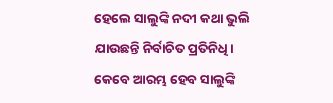ହେଲେ ସାଲୁଙ୍କି ନଦୀ କଥା ଭୁଲି ଯାଉଛନ୍ତି ନିର୍ବାଚିତ ପ୍ରତିନିଧି। କେବେ ଆରମ୍ଭ ହେବ ସାଲୁଙ୍କି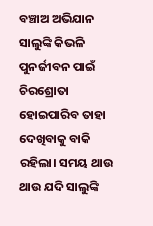ବଞ୍ଚାଅ ଅଭିଯାନ ସାଲୁଙ୍କି କିଭଳି ପୁନର୍ଜୀବନ ପାଇଁ ଚିରଶ୍ରୋତା ହୋଇପାରିବ ତାହା ଦେଖିବାକୁ ବାକି ରହିଲା। ସମୟ ଥାଉ ଥାଉ ଯଦି ସାଲୁଙ୍କି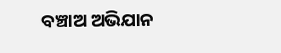ବଞ୍ଚାଅ ଅଭିଯାନ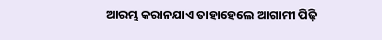ଆରମ୍ଭ କରାନଯାଏ ତାହାହେଲେ ଆଗାମୀ ପିଢ଼ି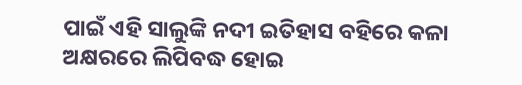ପାଇଁ ଏହି ସାଲୁଙ୍କି ନଦୀ ଇତିହାସ ବହିରେ କଳା ଅକ୍ଷରରେ ଲିପିବଦ୍ଧ ହୋଇ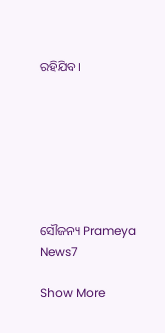ରହିଯିବ।







ସୌଜନ୍ୟ Prameya News7

Show More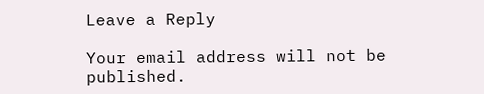Leave a Reply

Your email address will not be published.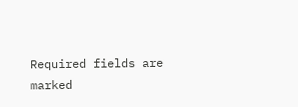Required fields are marked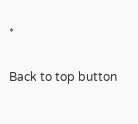*

Back to top button